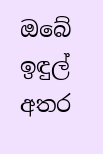ඔබේ ඉඳුල් අතර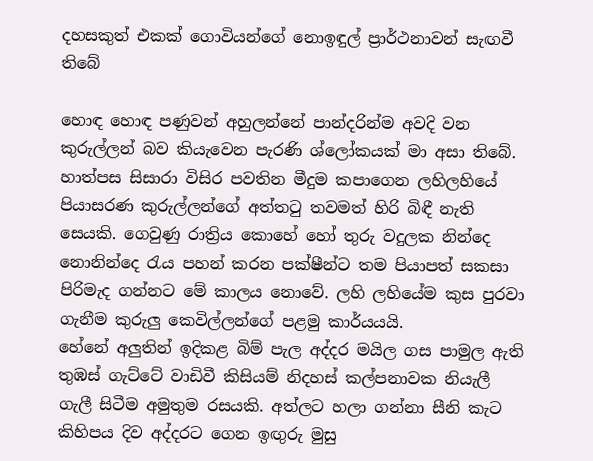දහසකුත් එකක් ගොවියන්ගේ නොඉඳුල් ප්‍රාර්ථනාවන් සැඟවී තිබේ

හොඳ හොඳ පණුවන් අහුලන්නේ පාන්දරින්ම අවදි වන කුරුල්ලන් බව කියැවෙන පැරණි ශ්ලෝකයක් මා අසා තිබේ. හාත්පස සිසාරා විසිර පවතින මීදුම කපාගෙන ලහිලහියේ පියාසරණ කුරුල්ලන්ගේ අත්තටු තවමත් හිරි බිඳී නැති සෙයකි. ගෙවුණු රාත්‍රිය කොහේ හෝ තුරු වදුලක නින්දෙ නොනින්දෙ රැය පහන් කරන පක්ෂීන්ට තම පියාපත් සකසා පිරිමැද ගන්නට මේ කාලය නොවේ. ලහි ලහියේම කුස පුරවා ගැනීම කුරුලු කෙවිල්ලන්ගේ පළමු කාර්යයයි.
හේනේ අලුතින් ඉදිකළ බිම් පැල අද්දර මයිල ගස පාමුල ඇති තුඹස් ගැට්ටේ වාඩිවී කිසියම් නිදහස් කල්පනාවක නියැලී ගැලී සිටීම අමුතුම රසයකි. අත්ලට හලා ගන්නා සීනි කැට කිහිපය දිව අද්දරට ගෙන ඉඟුරු මුසු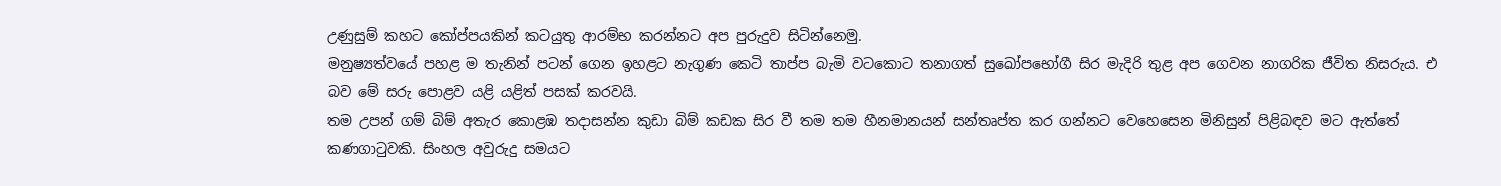උණුසුම් කහට කෝප්පයකින් කටයුතු ආරම්භ කරන්නට අප පුරුදුව සිටින්නෙමු.
මනුෂ්‍යත්වයේ පහළ ම තැනින් පටන් ගෙන ඉහළට නැගුණ කෙටි තාප්ප බැමි වටකොට තනාගත් සුඛෝපභෝගී සිර මැදිරි තුළ අප ගෙවන නාගරික ජීවිත නිසරුය. එ බව මේ සරු පොළව යළි යළිත් පසක් කරවයි.
තම උපන් ගම් බිම් අතැර කොළඹ තදාසන්න කුඩා බිම් කඩක සිර වී තම තම හීනමානයන් සන්තෘප්ත කර ගන්නට වෙහෙසෙන මිනිසුන් පිළිබඳව මට ඇත්තේ කණගාටුවකි. සිංහල අවුරුදු සමයට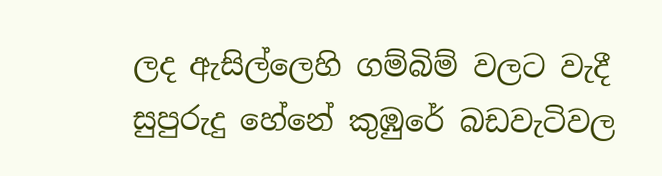ලද ඇසිල්ලෙහි ගම්බිම් වලට වැදී සුපුරුදු හේනේ කුඹුරේ බඩවැටිවල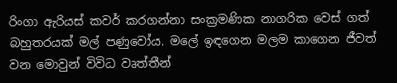රිංගා ඇරියස් කවර් කරගන්නා සංක්‍රමණික නාගරික වෙස් ගත් බහුතරයක් මල් පණුවෝය. මලේ ඉඳගෙන මලම කාගෙන ජීවත් වන මොවුන් විවිධ වෘත්තීන්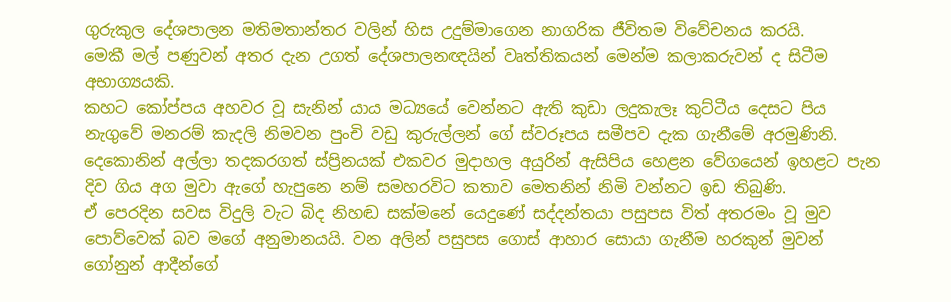ගුරුකුල දේශපාලන මතිමතාන්තර වලින් හිස උදුම්මාගෙන නාගරික ජීවිතම විවේචනය කරයි.
මෙකී මල් පණුවන් අතර දැන උගත් දේශපාලනඥයින් වෘත්තිකයන් මෙන්ම කලාකරුවන් ද සිටීම අභාග්‍යයකි.
කහට කෝප්පය අහවර වූ සැනින් යාය මධ්‍යයේ වෙන්නට ඇති කුඩා ලදුකැලෑ කුට්ටීය දෙසට පිය නැගුවේ මනරම් කැදලි නිමවන පුංචි වඩු කුරුල්ලන් ගේ ස්වරූපය සමීපව දැක ගැනීමේ අරමුණිනි. දෙකොනින් අල්ලා තදකරගත් ස්ප්‍රිනයක් එකවර මුදාහල අයුරින් ඇසිපිය හෙළන වේගයෙන් ඉහළට පැන දිව ගිය අග මුවා ඇගේ හැපුනෙ නම් සමහරවිට කතාව මෙතනින් නිමි වන්නට ඉඩ තිබුණි.
ඒ පෙරදින සවස විදුලි වැට බිද නිහඬ සක්මනේ යෙදුණේ සද්දන්තයා පසුපස විත් අතරමං වූ මුව පොව්වෙක් බව මගේ අනුමානයයි. වන අලින් පසුපස ගොස් ආහාර සොයා ගැනීම හරකුන් මුවන් ගෝනුන් ආදීන්ගේ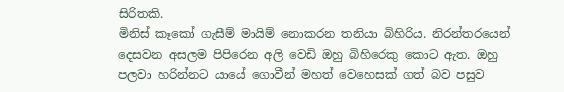සිරිතකි.
මිනිස් කෑකෝ ගැසීම් මායිම් නොකරන තනියා බිහිරිය. නිරන්තරයෙන් දෙසවන අසලම පිපිරෙන අලි වෙඩි ඔහු බිහිරෙකු කොට ඇත. ඔහු පලවා හරින්නට යායේ ගොවීන් මහත් වෙහෙසක් ගත් බව පසුව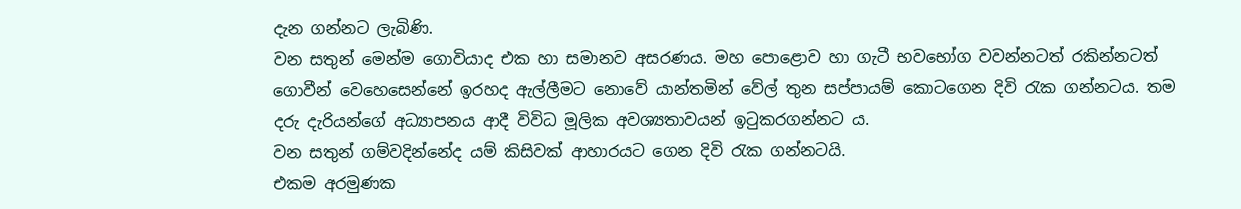දැන ගන්නට ලැබිණි.
වන සතුන් මෙන්ම ගොවියාද එක හා සමානව අසරණය. මහ පොළොව හා ගැටී භවභෝග වවන්නටත් රකින්නටත් ගොවීන් වෙහෙසෙන්නේ ඉරහද ඇල්ලීමට නොවේ යාන්තමින් වේල් තුන සප්පායම් කොටගෙන දිවි රැක ගන්නටය. තම දරු දැරියන්ගේ අධ්‍යාපනය ආදී විවිධ මූලික අවශ්‍යතාවයන් ඉටුකරගන්නට ය.
වන සතුන් ගම්වදින්නේද යම් කිසිවක් ආහාරයට ගෙන දිවි රැක ගන්නටයි.
එකම අරමුණක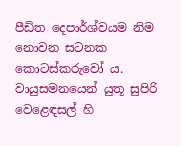පීඩිත දෙපාර්ශ්වයම නිම නොවන සටනක කොටස්කරුවෝ ය.
වායුසමනයෙන් යුතූ සුපිරි වෙළෙඳසල් හි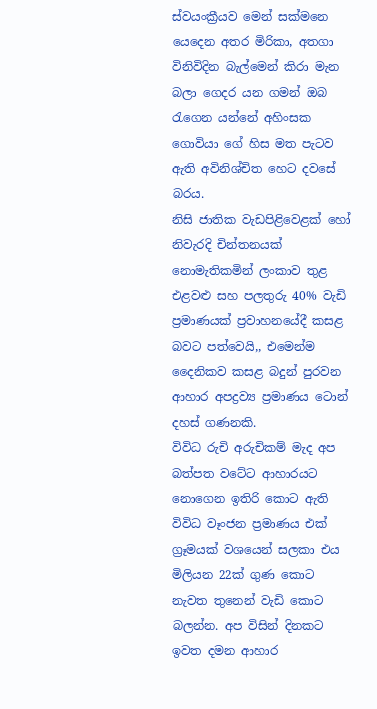ස්වයංක්‍රීයව මෙන් සක්මනෙ යෙදෙන අතර මිරිකා, අතගා විනිවිදින බැල්මෙන් කිරා මැන බලා ගෙදර යන ගමන් ඔබ රැගෙන යන්නේ අහිංසක ගොවියා ගේ හිස මත පැටව ඇති අවිනිශ්චිත හෙට දවසේ බරය.
නිසි ජාතික වැඩපිළිවෙළක් හෝ නිවැරදි චින්තනයක් නොමැතිකමින් ලංකාව තුළ එළවළු සහ පලතුරු 40% වැඩි ප්‍රමාණයක් ප්‍රවාහනයේදී කසළ බවට පත්වෙයි,, එමෙන්ම දෛනිකව කසළ බදුන් පුරවන ආහාර අපද්‍රව්‍ය ප්‍රමාණය ටොන් දහස් ගණනකි.
විවිධ රුචි අරුචිකම් මැද අප බත්පත වටේට ආහාරයට නොගෙන ඉතිරි කොට ඇති විවිධ වෑංජන ප්‍රමාණය එක් ග්‍රෑමයක් වශයෙන් සලකා එය මිලියන 22ක් ගුණ කොට නැවත තුනෙන් වැඩි කොට බලන්න. අප විසින් දිනකට ඉවත දමන ආහාර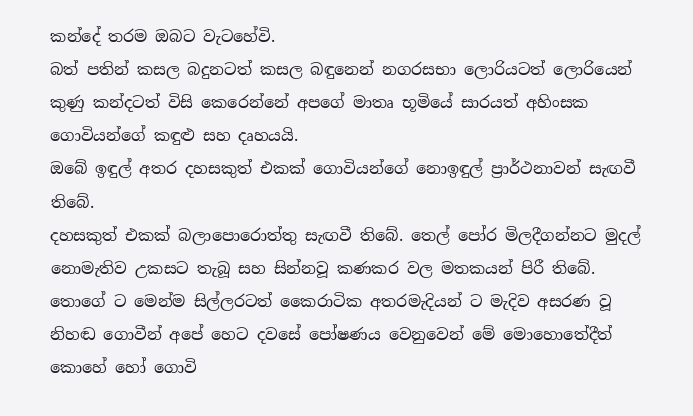කන්දේ තරම ඔබට වැටහේවි.
බත් පතින් කසල බදුනටත් කසල බඳුනෙන් නගරසභා ලොරියටත් ලොරියෙන් කුණු කන්දටත් විසි කෙරෙන්නේ අපගේ මාතෘ භූමියේ සාරයත් අහිංසක ගොවියන්ගේ කඳුළු සහ දෘහයයි.
ඔබේ ඉඳුල් අතර දහසකුත් එකක් ගොවියන්ගේ නොඉඳුල් ප්‍රාර්ථනාවන් සැඟවී තිබේ.
දහසකුත් එකක් බලාපොරොත්තු සැඟවී තිබේ. තෙල් පෝර මිලදීගන්නට මුදල් නොමැතිව උකසට තැබූ සහ සින්නවූ කණකර වල මතකයන් පිරී තිබේ.
තොගේ ට මෙන්ම සිල්ලරටත් කෛරාටික අතරමැදියන් ට මැදිව අසරණ වූ නිහඬ ගොවීන් අපේ හෙට දවසේ පෝෂණය වෙනුවෙන් මේ මොහොතේදීත් කොහේ හෝ ගොවි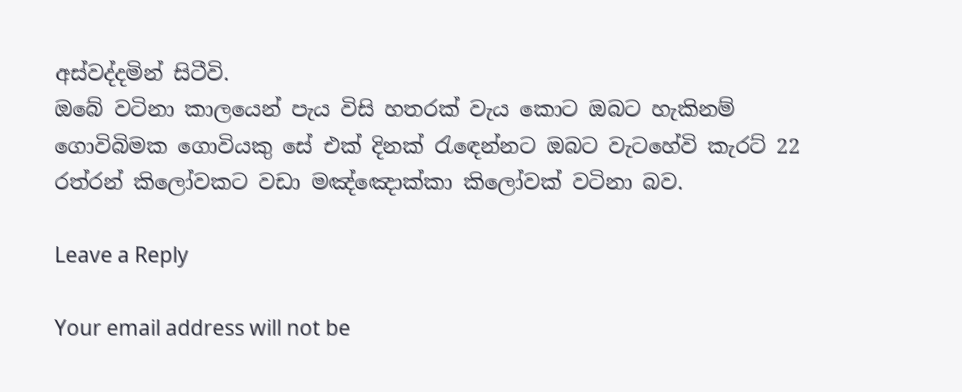අස්වද්දමින් සිටීවි.
ඔබේ වටිනා කාලයෙන් පැය විසි හතරක් වැය කොට ඔබට හැකිනම් ගොවිබිමක ගොවියකු සේ එක් දිනක් රැඳෙන්නට ඔබට වැටහේවි කැරට් 22 රත්රන් කිලෝවකට වඩා මඤ්ඤොක්කා කිලෝවක් වටිනා බව.

Leave a Reply

Your email address will not be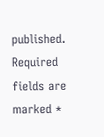published. Required fields are marked *